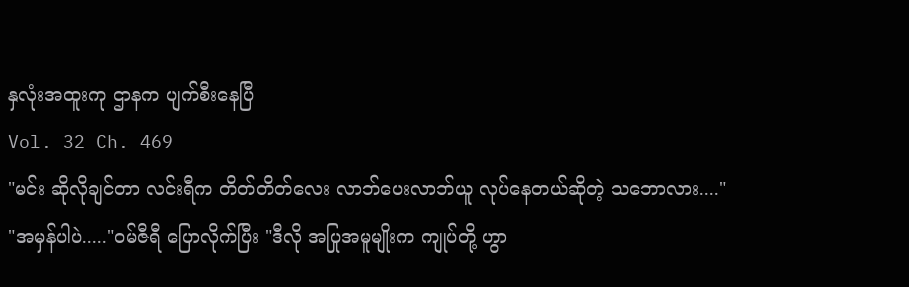နှလုံးအထူးကု ဌာနက ပျက်စီးနေပြီ
Vol. 32 Ch. 469
"မင်း ဆိုလိုချင်တာ လင်းရီက တိတ်တိတ်လေး လာဘ်ပေးလာဘ်ယူ လုပ်နေတယ်ဆိုတဲ့ သဘောလား...."
"အမှန်ပါပဲ....."၀မ်ဇီရီ ပြောလိုက်ပြီး "ဒီလို အပြုအမူမျိုးက ကျုပ်တို့ ဟွာ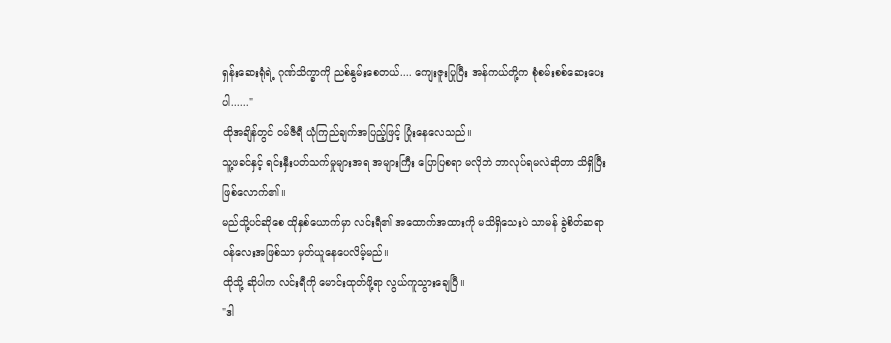ရှန်းဆေးရုံရဲ့ ဂုဏ်သိက္ခာကို ညစ်နွမ်းစေတယ်.... ကျေးဇူးပြုပြီး အန်ကယ်တို့က စုံစမ်းစစ်ဆေးပေးပါ......"
ထိုအချိန်တွင် ၀မ်ဇီရီ ယုံကြည်ချက်အပြည့်ဖြင့် ပြုံးနေလေသည်။
သူ့ဖခင်နှင့် ရင်းနှီးပတ်သက်မှုများအရ အများကြီး ပြောပြစရာ မလိုဘဲ ဘာလုပ်ရမလဲဆိုတာ သိရှိပြီး ဖြစ်လောက်၏။
မည်သို့ပင်ဆိုစေ ထိုနှစ်ယောက်မှာ လင်းရီ၏ အထောက်အထားကို မသိရှိသေးပဲ သာမန် ခွဲစိတ်ဆရာ၀န်လေးအဖြစ်သာ မှတ်ယူနေပေလိမ့်မည်။
ထိုသို့ ဆိုပါက လင်းရီကို မောင်းထုတ်ဖို့ရာ လွယ်ကူသွားချေပြီ။
"ဒါ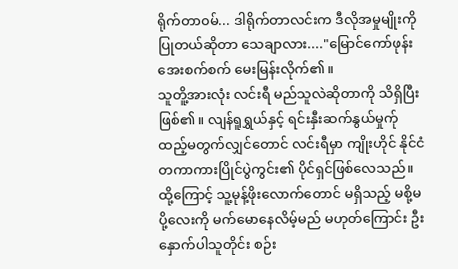ရိုက်တာ၀မ်... ဒါရိုက်တာလင်းက ဒီလိုအမှုမျိုးကို ပြုတယ်ဆိုတာ သေချာလား...."မြောင်ကော်ဖုန်း အေးစက်စက် မေးမြန်းလိုက်၏။
သူတိူ့အားလုံး လင်းရီ မည်သူလဲဆိုတာကို သိရှိပြီး ဖြစ်၏။ လျန်ရူရွှယ်နှင့် ရင်းနှီးဆက်နွယ်မှုက်ု ထည့်မတွက်လျှင်တောင် လင်းရီမှာ ကျိုးဟိုင် နိုင်ငံတကာကားပြိုင်ပွဲကွင်း၏ ပိုင်ရှင်ဖြစ်လေသည်။
ထို့ကြောင့် သူ့မုန့်ဖိုးလောက်တောင် မရှိသည့် မစို့မပို့လေးကို မက်မောနေလိမ့်မည် မဟုတ်ကြောင်း ဦးနှောက်ပါသူတိုင်း စဉ်း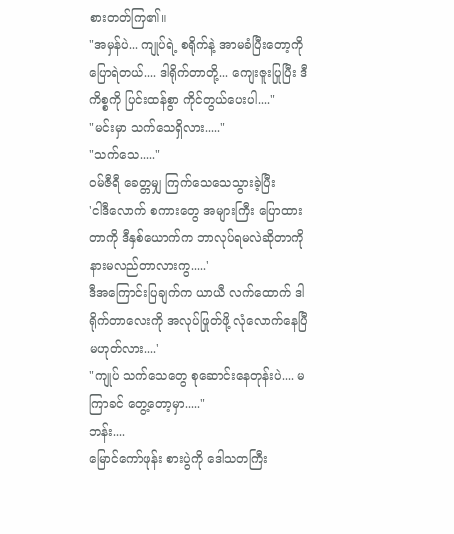စားတတ်ကြ၏။
"အမှန်ပဲ... ကျုပ်ရဲ့ စရိုက်နဲ့ အာမခံပြီးတော့ကို ပြောရဲတယ်.... ဒါရိုက်တာတို့... ကျေးဇူးပြုပြီး ဒီကိစ္စကို ပြင်းထန်စွာ ကိုင်တွယ်ပေးပါ...."
"မင်းမှာ သက်သေရှိလား....."
"သက်သေ....."
၀မ်ဇီရီ ခေတ္တမျှ ကြက်သေသေသွားခဲ့ပြီး
'ငါဒီလောက် စကားတွေ အများကြီး ပြောထားတာကို ဒီနှစ်ယောက်က ဘာလုပ်ရမလဲဆိုတာကို နားမလည်တာလားကွ.....'
ဒီအကြောင်းပြချက်က ယာယီ လက်ထောက် ဒါရိုက်တာလေးကို အလုပ်ဖြုတ်ဖို့ လုံလောက်နေပြီ မဟုတ်လား....'
"ကျုပ် သက်သေတွေ စုဆောင်းနေတုန်းပဲ.... မကြာခင် တွေ့တော့မှာ....."
ဘန်း....
မြောင်ကော်ဖုန်း စားပွဲကို ဒေါသတကြီး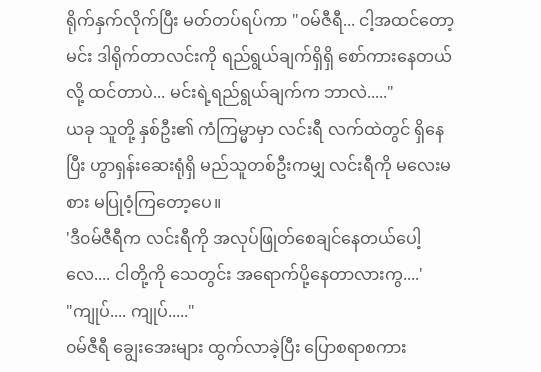ရိုက်နှက်လိုက်ပြီး မတ်တပ်ရပ်ကာ "၀မ်ဇီရီ... ငါ့အထင်တော့ မင်း ဒါရိုက်တာလင်းကို ရည်ရွယ်ချက်ရှိရှိ စော်ကားနေတယ်လို့ ထင်တာပဲ... မင်းရဲ့ရည်ရွယ်ချက်က ဘာလဲ....."
ယခု သူတို့ နှစ်ဦး၏ ကံကြမ္မာမှာ လင်းရီ လက်ထဲတွင် ရှိနေပြီး ဟွာရှန်းဆေးရုံရှိ မည်သူတစ်ဦးကမျှ လင်းရီကို မလေးမစား မပြုဝံ့ကြတော့ပေ။
'ဒီ၀မ်ဇီရီက လင်းရီကို အလုပ်ဖြုတ်စေချင်နေတယ်ပေါ့လေ.... ငါတို့ကို သေတွင်း အရောက်ပို့နေတာလားကွ....'
"ကျုပ်.... ကျုပ်....."
၀မ်ဇီရီ ချွေးအေးများ ထွက်လာခဲ့ပြီး ပြောစရာစကား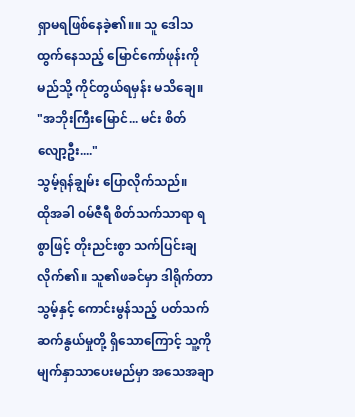ရှာမရဖြစ်နေခဲ့၏။။ သူ ဒေါသထွက်နေသည့် မြောင်ကော်ဖုန်းကို မည်သို့ ကိုင်တွယ်ရမှန်း မသိချေ။
"အဘိုးကြီးမြောင်... မင်း စိတ်လျော့ဦး...."
သွမ့်ရုန်ချွမ်း ပြောလိုက်သည်။
ထိုအခါ ၀မ်ဇီရီ စိတ်သက်သာရာ ရစွာဖြင့် တိုးညင်းစွာ သက်ပြင်းချလိုက်၏။ သူ၏ဖခင်မှာ ဒါရိုက်တာသွမ့်နှင့် ကောင်းမွန်သည့် ပတ်သက်ဆက်နွယ်မှုတို့ ရှိသောကြောင့် သူ့ကို မျက်နှာသာပေးမည်မှာ အသေအချာ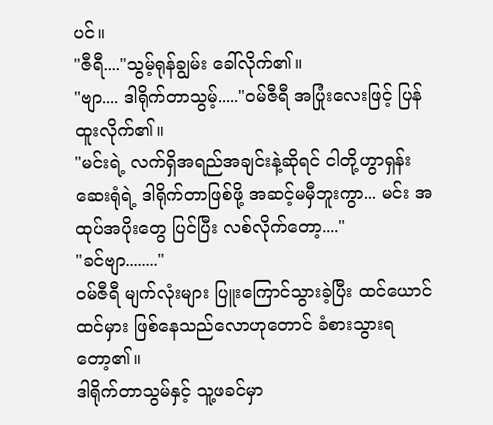ပင်။
"ဇီရီ...."သွမ့်ရုန်ချွမ်း ခေါ်လိုက်၏။
"ဗျာ.... ဒါရိုက်တာသွမ့်....."၀မ်ဇီရီ အပြုံးလေးဖြင့် ပြန်ထူးလိုက်၏။
"မင်းရဲ့ လက်ရှိအရည်အချင်းနဲ့ဆိုရင် ငါတို့ဟွာရှန်းဆေးရုံရဲ့ ဒါရိုက်တာဖြစ်ဖို့ အဆင့်မမှီဘူးကွာ... မင်း အထုပ်အပိုးတွေ ပြင်ပြီး လစ်လိုက်တော့...."
"ခင်ဗျာ........"
၀မ်ဇီရီ မျက်လုံးများ ပြူးကြောင်သွားခဲ့ပြီး ထင်ယောင်ထင်မှား ဖြစ်နေသည်လောဟုတောင် ခံစားသွားရတော့၏။
ဒါရိုက်တာသွမ်နှင့် သူ့ဖခင်မှာ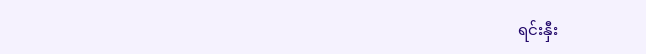ရင်းနှီး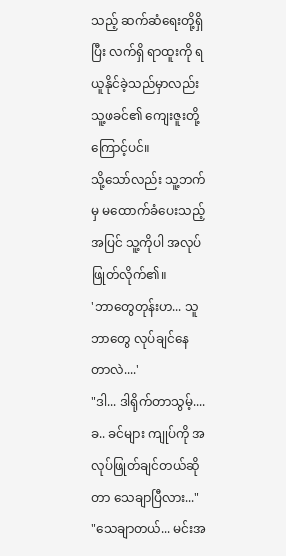သည့် ဆက်ဆံရေးတို့ရှိပြီး လက်ရှိ ရာထူးကို ရယူနိုင်ခဲ့သည်မှာလည်း သူ့ဖခင်၏ ကျေးဇူးတို့ကြောင့်ပင်။
သို့သော်လည်း သူ့ဘက်မှ မထောက်ခံပေးသည့် အပြင် သူ့ကိုပါ အလုပ်ဖြုတ်လိုက်၏။
'ဘာတွေတုန်းဟ... သူ ဘာတွေ လုပ်ချင်နေတာလဲ....'
"ဒါ... ဒါရိုက်တာသွမ့်.... ခ.. ခင်များ ကျုပ်ကို အလုပ်ဖြုတ်ချင်တယ်ဆိုတာ သေချာပြီလား..."
"သေချာတယ်... မင်းအ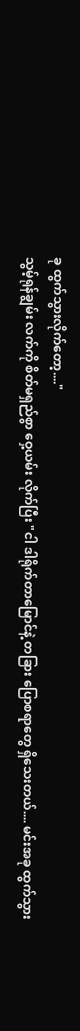ခု ထွက်သွားလိုက်တော့...."
သွမ့်ရုန်ချွမ်း လက်ကို စိတ်မရှည်စွာ ဝှေ့ယမ်း လိုက်ပြီး "ငါ ဒါရိုက်တာမြောင်နဲ့ တခြား ပြောစရာတွေ ရှိသေးတယ်.... မင်းအခု ထွက်သွား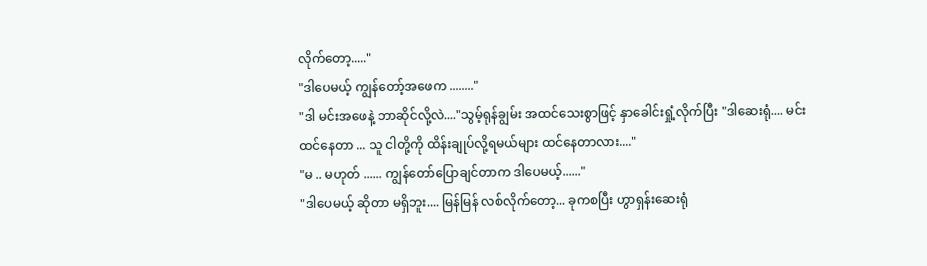လိုက်တော့....."
"ဒါပေမယ့် ကျွန်တော့်အဖေက ........"
"ဒါ မင်းအဖေနဲ့ ဘာဆိုင်လို့လဲ...."သွမ့်ရုန်ချွမ်း အထင်သေးစွာဖြင့် နှာခေါင်းရှုံ့လိုက်ပြီး "ဒါဆေးရုံ.... မင်းထင်နေတာ ... သူ ငါတို့ကို ထိန်းချုပ်လို့ရမယ်များ ထင်နေတာလား...."
"မ .. မဟုတ် ...... ကျွန်တော်ပြောချင်တာက ဒါပေမယ့်......"
"ဒါပေမယ့် ဆိုတာ မရှိဘူး.... မြန်မြန် လစ်လိုက်တော့... ခုကစပြီး ဟွာရှန်းဆေးရုံ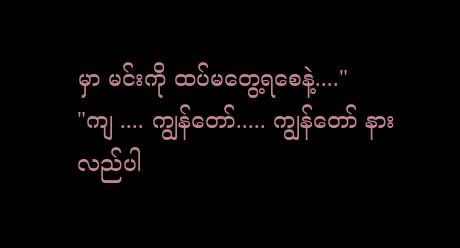မှာ မင်းကို ထပ်မတွေ့ရစေနဲ့...."
"ကျ .... ကျွန်တော်..... ကျွန်တော် နားလည်ပါ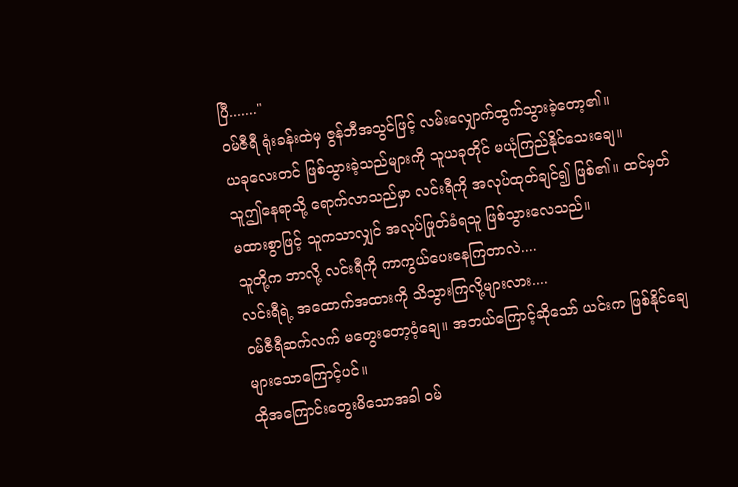ပြီ......."
၀မ်ဇီရီ ရုံးခန်းထဲမှ ဇွန်ဘီအသွင်ဖြင့် လမ်းလျှောက်ထွက်သွားခဲ့တော့၏။
ယခုလေးတင် ဖြစ်သွားခဲ့သည်များကို သူယခုတိုင် မယုံကြည်နိုင်သေးချေ။
သူဤနေရာသို့ ရောက်လာသည်မှာ လင်းရီကို အလုပ်ထုတ်ချင်၍ ဖြစ်၏။ ထင်မှတ်မထားစွာဖြင့် သူကသာလျှင် အလုပ်ဖြုတ်ခံရသူ ဖြစ်သွားလေသည်။
သူတို့က ဘာလို့ လင်းရီကို ကာကွယ်ပေးနေကြတာလဲ....
လင်းရီရဲ့ အထောက်အထားကို သိသွားကြလို့များလား....
၀မ်ဇီရီဆက်လက် မတွေးတော့ဝံ့ချေ။ အဘယ်ကြောင့်ဆိုသော် ယင်းက ဖြစ်နိုင်ချေများသောကြောင့်ပင်။
ထိုအကြောင်းတွေးမိသောအခါ ၀မ်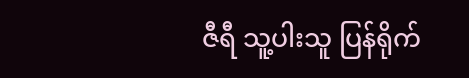ဇီရီ သူ့ပါးသူ ပြန်ရိုက်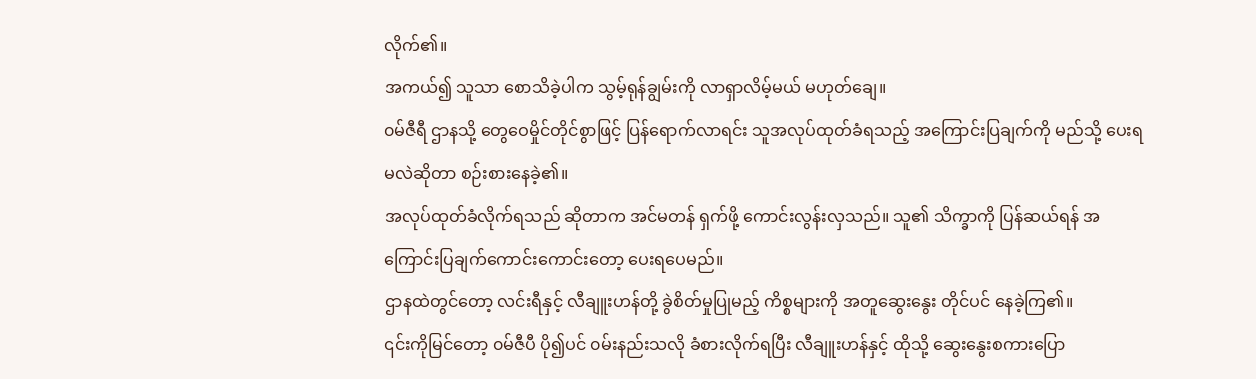လိုက်၏။
အကယ်၍ သူသာ စောသိခဲ့ပါက သွမ့်ရုန်ချွမ်းကို လာရှာလိမ့်မယ် မဟုတ်ချေ။
၀မ်ဇီရီ ဌာနသို့ တွေဝေမှိုင်တိုင်စွာဖြင့် ပြန်ရောက်လာရင်း သူအလုပ်ထုတ်ခံရသည့် အကြောင်းပြချက်ကို မည်သို့ ပေးရမလဲဆိုတာ စဉ်းစားနေခဲ့၏။
အလုပ်ထုတ်ခံလိုက်ရသည် ဆိုတာက အင်မတန် ရှက်ဖို့ ကောင်းလွန်းလှသည်။ သူ၏ သိက္ခာကို ပြန်ဆယ်ရန် အကြောင်းပြချက်ကောင်းကောင်းတော့ ပေးရပေမည်။
ဌာနထဲတွင်တော့ လင်းရီနှင့် လီချူးဟန်တို့ ခွဲစိတ်မှုပြုမည့် ကိစ္စများကို အတူဆွေးနွေး တိုင်ပင် နေခဲ့ကြ၏။
၎င်းကိုမြင်တော့ ၀မ်ဇီပီ ပို၍ပင် ၀မ်းနည်းသလို ခံစားလိုက်ရပြီး လီချူးဟန်နှင့် ထိုသို့ ဆွေးနွေးစကားပြော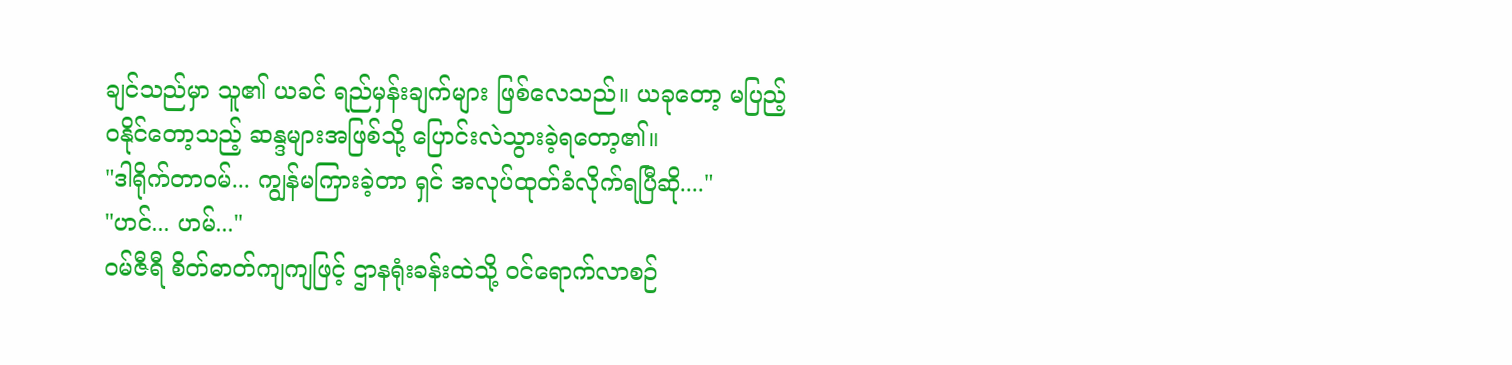ချင်သည်မှာ သူ၏ ယခင် ရည်မှန်းချက်များ ဖြစ်လေသည်။ ယခုတော့ မပြည့်၀နိုင်တော့သည့် ဆန္ဒများအဖြစ်သို့ ပြောင်းလဲသွားခဲ့ရတော့၏။
"ဒါရိုက်တာ၀မ်... ကျွန်မကြားခဲ့တာ ရှင် အလုပ်ထုတ်ခံလိုက်ရပြီဆို...."
"ဟင်... ဟမ်..."
၀မ်ဇီရီ စိတ်ဓာတ်ကျကျဖြင့် ဌာနရုံးခန်းထဲသို့ ၀င်ရောက်လာစဉ်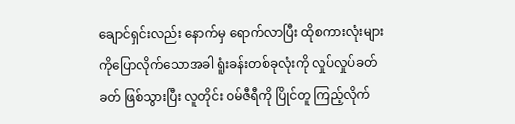ချောင်ရှင်းလည်း နောက်မှ ရောက်လာပြီး ထိုစကားလုံးများကိုပြောလိုက်သောအခါ ရူံးခန်းတစ်ခုလုံးကို လှုပ်လှုပ်ခတ်ခတ် ဖြစ်သွားပြီး လူတိုင်း ၀မ်ဇီရီကို ပြိုင်တူ ကြည့်လိုက်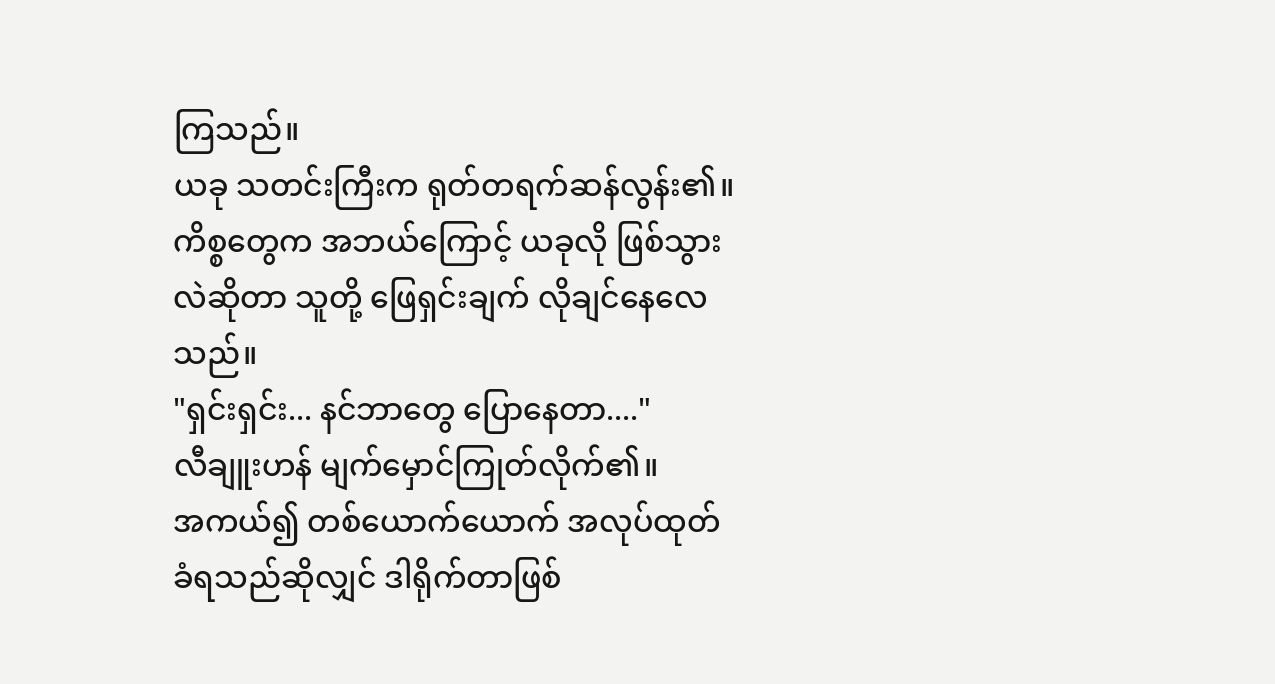ကြသည်။
ယခု သတင်းကြီးက ရုတ်တရက်ဆန်လွန်း၏။ ကိစ္စတွေက အဘယ်ကြောင့် ယခုလို ဖြစ်သွားလဲဆိုတာ သူတို့ ဖြေရှင်းချက် လိုချင်နေလေသည်။
"ရှင်းရှင်း... နင်ဘာတွေ ပြောနေတာ...."
လီချူးဟန် မျက်မှောင်ကြုတ်လိုက်၏။
အကယ်၍ တစ်ယောက်ယောက် အလုပ်ထုတ်ခံရသည်ဆိုလျှင် ဒါရိုက်တာဖြစ်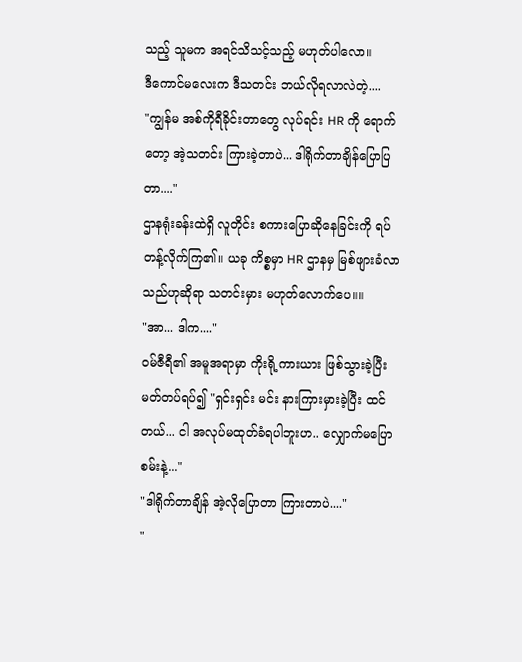သည့် သူမက အရင်သိသင့်သည့် မဟုတ်ပါလော။
ဒီကောင်မလေးက ဒီသတင်း ဘယ်လိုရလာလဲတဲ့....
"ကျွန်မ အစ်ကိုရီခိုင်းတာတွေ လုပ်ရင်း HR ကို ရောက်တော့ အဲ့သတင်း ကြားခဲ့တာပဲ... ဒါရိုက်တာချိန်ပြောပြတာ...."
ဌာနရုံးခန်းထဲရှိ လူတိုင်း စကားပြောဆိုနေခြင်းကို ရပ်တန့်လိုက်ကြ၏။ ယခု ကိစ္စမှာ HR ဌာနမှ မြစ်ဖျားခံလာသည်ဟုဆိုရာ သတင်းမှား မဟုတ်လောက်ပေ။။
"အာ... ဒါက...."
၀မ်ဇီရီ၏ အမူအရာမှာ ကိုးရို့ကားယား ဖြစ်သွားခဲ့ပြီး မတ်တပ်ရပ်၍ "ရှင်းရှင်း မင်း နားကြားမှားခဲ့ပြီး ထင်တယ်... ငါ အလုပ်မထုတ်ခံရပါဘူးဟ.. လျှောက်မပြောစမ်းနဲ့..."
"ဒါရိုက်တာချိန် အဲ့လိုပြောတာ ကြားတာပဲ...."
"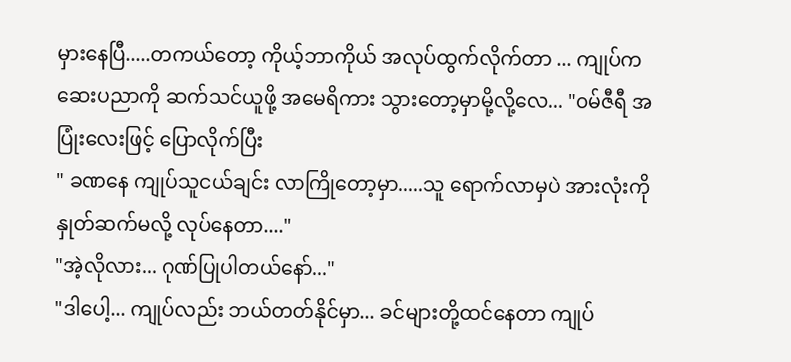မှားနေပြီ.....တကယ်တော့ ကိုယ့်ဘာကိုယ် အလုပ်ထွက်လိုက်တာ ... ကျုပ်က ဆေးပညာကို ဆက်သင်ယူဖို့ အမေရိကား သွားတော့မှာမို့လို့လေ... "၀မ်ဇီရီ အပြုံးလေးဖြင့် ပြောလိုက်ပြီး
" ခဏနေ ကျုပ်သူငယ်ချင်း လာကြိုတော့မှာ.....သူ ရောက်လာမှပဲ အားလုံးကို နှုတ်ဆက်မလို့ လုပ်နေတာ...."
"အဲ့လိုလား... ဂုဏ်ပြုပါတယ်နော်..."
"ဒါပေါ့... ကျုပ်လည်း ဘယ်တတ်နိုင်မှာ... ခင်များတို့ထင်နေတာ ကျုပ်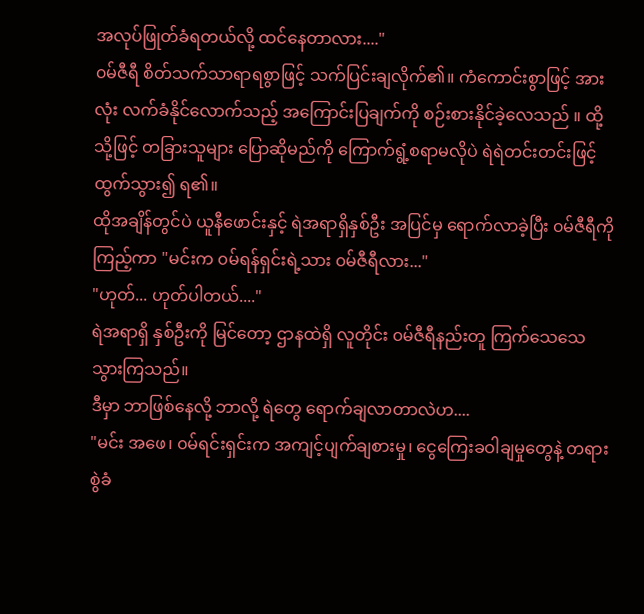အလုပ်ဖြုတ်ခံရတယ်လို့ ထင်နေတာလား...."
၀မ်ဇီရီ စိတ်သက်သာရာရစွာဖြင့် သက်ပြင်းချလိုက်၏။ ကံကောင်းစွာဖြင့် အားလုံး လက်ခံနိုင်လောက်သည့် အကြောင်းပြချက်ကို စဉ်းစားနိုင်ခဲ့လေသည် ။ ထို့သို့ဖြင့် တခြားသူများ ပြောဆိုမည်ကို ကြောက်ရွံ့စရာမလိုပဲ ရဲရဲတင်းတင်းဖြင့် ထွက်သွား၍ ရ၏။
ထိုအချိန်တွင်ပဲ ယူနီဖောင်းနှင့် ရဲအရာရှိနှစ်ဦး အပြင်မှ ရောက်လာခဲ့ပြီး ၀မ်ဇီရီကိုကြည့်ကာ "မင်းက ၀မ်ရန်ရှင်းရဲ့သား ၀မ်ဇီရီလား..."
"ဟုတ်... ဟုတ်ပါတယ်...."
ရဲအရာရှိ နှစ်ဦးကို မြင်တော့ ဌာနထဲရှိ လူတိုင်း ၀မ်ဇီရီနည်းတူ ကြက်သေသေသွားကြသည်။
ဒီမှာ ဘာဖြစ်နေလို့ ဘာလို့ ရဲတွေ ရောက်ချလာတာလဲဟ....
"မင်း အဖေ၊ ၀မ်ရင်းရှင်းက အကျင့်ပျက်ချစားမှု၊ ငွေကြေးခဝါချမှုတွေနဲ့ တရားစွဲခံ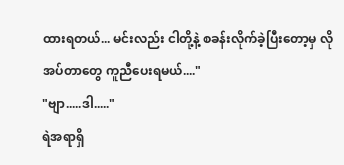ထားရတယ်... မင်းလည်း ငါတို့နဲ့ စခန်းလိုက်ခဲ့ပြီးတော့မှ လိုအပ်တာတွေ ကူညီပေးရမယ်...."
"ဗျာ.....ဒါ....."
ရဲအရာရှိ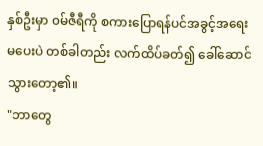နှစ်ဦးမှာ ၀မ်ဇီရီကို စကားပြောရန်ပင်အခွင့်အရေး မပေးပဲ တစ်ခါတည်း လက်ထိပ်ခတ်၍ ခေါ်ဆောင်သွားတော့၏။
"ဘာတွေ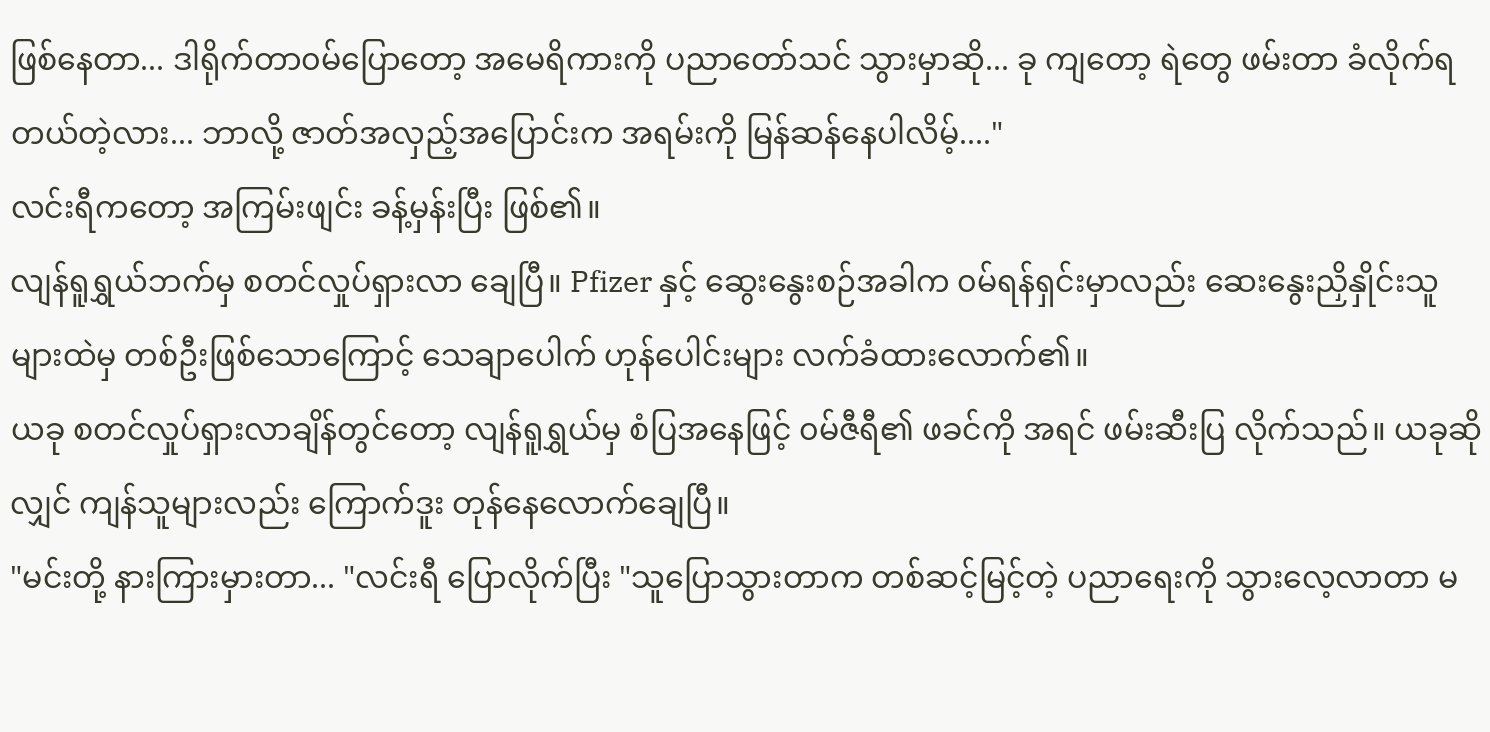ဖြစ်နေတာ... ဒါရိုက်တာ၀မ်ပြောတော့ အမေရိကားကို ပညာတော်သင် သွားမှာဆို... ခု ကျတော့ ရဲတွေ ဖမ်းတာ ခံလိုက်ရတယ်တဲ့လား... ဘာလို့ ဇာတ်အလှည့်အပြောင်းက အရမ်းကို မြန်ဆန်နေပါလိမ့်...."
လင်းရီကတော့ အကြမ်းဖျင်း ခန့်မှန်းပြီး ဖြစ်၏။
လျန်ရူရွှယ်ဘက်မှ စတင်လှုပ်ရှားလာ ချေပြီ။ Pfizer နှင့် ဆွေးနွေးစဉ်အခါက ၀မ်ရန်ရှင်းမှာလည်း ဆေးနွေးညှိနှိုင်းသူများထဲမှ တစ်ဦးဖြစ်သောကြောင့် သေချာပေါက် ဟုန်ပေါင်းများ လက်ခံထားလောက်၏။
ယခု စတင်လှုပ်ရှားလာချိန်တွင်တော့ လျန်ရူရွှယ်မှ စံပြအနေဖြင့် ၀မ်ဇီရီ၏ ဖခင်ကို အရင် ဖမ်းဆီးပြ လိုက်သည်။ ယခုဆိုလျှင် ကျန်သူများလည်း ကြောက်ဒူး တုန်နေလောက်ချေပြီ။
"မင်းတို့ နားကြားမှားတာ... "လင်းရီ ပြောလိုက်ပြီး "သူပြောသွားတာက တစ်ဆင့်မြင့်တဲ့ ပညာရေးကို သွားလေ့လာတာ မ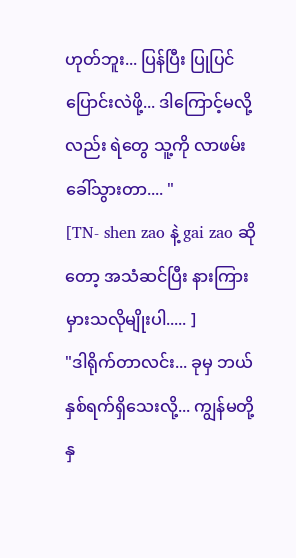ဟုတ်ဘူး... ပြန်ပြီး ပြုပြင်ပြောင်းလဲဖို့... ဒါကြောင့်မလို့လည်း ရဲတွေ သူ့ကို လာဖမ်းခေါ်သွားတာ.... "
[TN- shen zao နဲ့ gai zao ဆိုတော့ အသံဆင်ပြီး နားကြားမှားသလိုမျိုးပါ..... ]
"ဒါရိုက်တာလင်း... ခုမှ ဘယ်နှစ်ရက်ရှိသေးလို့... ကျွန်မတို့ နှ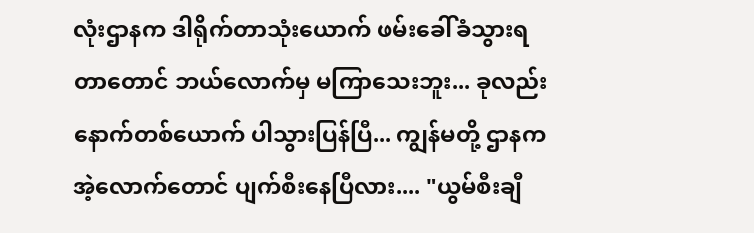လုံးဌာနက ဒါရိုက်တာသုံးယောက် ဖမ်းခေါ်ခံသွားရတာတောင် ဘယ်လောက်မှ မကြာသေးဘူး... ခုလည်း နောက်တစ်ယောက် ပါသွားပြန်ပြီ... ကျွန်မတို့ ဌာနက အဲ့လောက်တောင် ပျက်စီးနေပြီလား.... "ယွမ်စီးချီ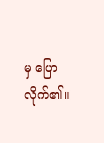မှ ပြောလိုက်၏။